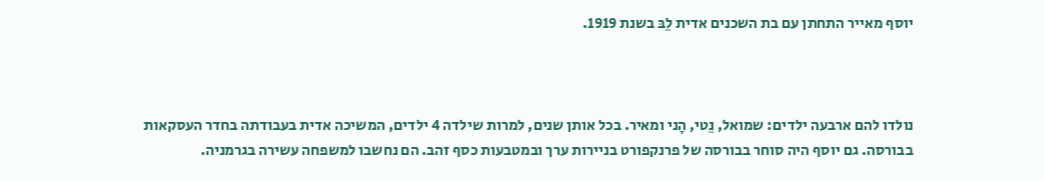יוסף מאייר התחתן עם בת השכנים אדית לֵבּ בשנת 1919.



נולדו להם ארבעה ילדים: שמואל, נֵטי, הָני ומאיר. בכל אותן שנים, למרות שילדה 4 ילדים, המשיכה אדית בעבודתה בחדר העסקאות בבורסה. גם יוסף היה סוחר בבורסה של פרנקפורט בניירות ערך ובמטבעות כסף זהב. הם נחשבו למשפחה עשירה בגרמניה.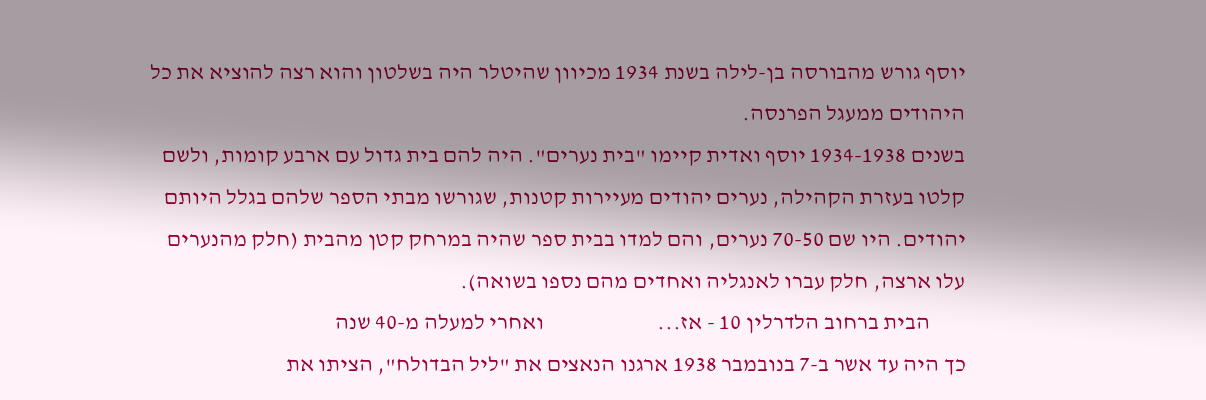יוסף גורש מהבורסה בן-לילה בשנת 1934 מכיוון שהיטלר היה בשלטון והוא רצה להוציא את כל היהודים ממעגל הפרנסה.
בשנים 1934-1938 יוסף ואדית קיימו "בית נערים". היה להם בית גדול עם ארבע קומות, ולשם קלטו בעזרת הקהילה, נערים יהודים מעיירות קטנות, שגורשו מבתי הספר שלהם בגלל היותם יהודים. היו שם 70-50 נערים, והם למדו בבית ספר שהיה במרחק קטן מהבית (חלק מהנערים עלו ארצה, חלק עברו לאנגליה ואחדים מהם נספו בשואה).
        הבית ברחוב הלדרלין 10 - אז...                         ואחרי למעלה מ-40 שנה
כך היה עד אשר ב-7 בנובמבר 1938 ארגנו הנאצים את "ליל הבדולח", הציתו את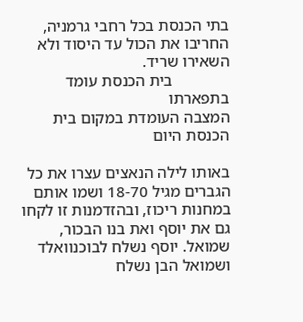בתי הכנסת בכל רחבי גרמניה, החריבו את הכול עד היסוד ולא השאירו שריד.
              בית הכנסת עומד בתפארתו                                        המצבה העומדת במקום בית הכנסת היום

באותו לילה הנאצים עצרו את כל הגברים מגיל 18-70 ושמו אותם במחנות ריכוז, ובהזדמנות זו לקחו גם את יוסף ואת בנו הבכור, שמואל. יוסף נשלח לבוכנוואלד ושמואל הבן נשלח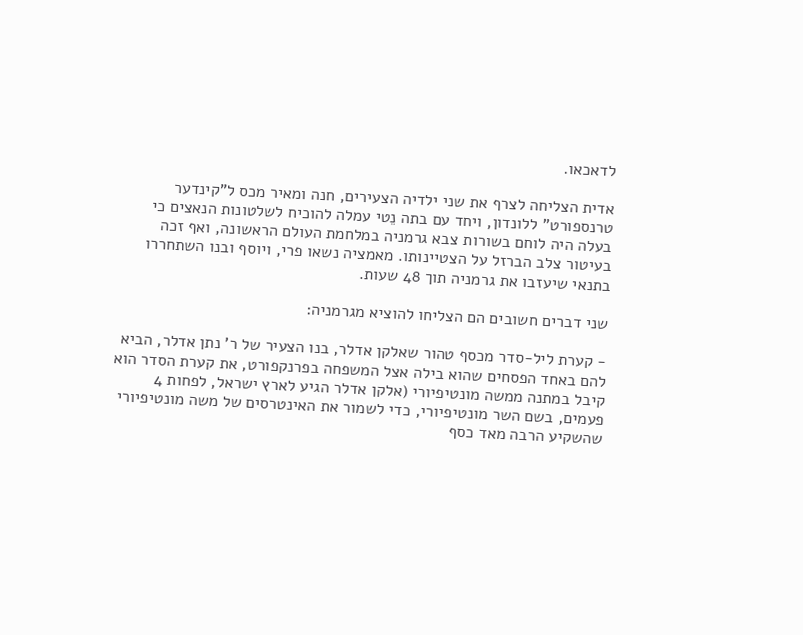לדאכאו.

אדית הצליחה לצרף את שני ילדיה הצעירים, חנה ומאיר מכס ל"קינדער טרנספורט" ללונדון, ויחד עם בתה נֵטי עמלה להוכיח לשלטונות הנאצים כי בעלה היה לוחם בשורות צבא גרמניה במלחמת העולם הראשונה, ואף זכה בעיטור צלב הברזל על הצטיינותו. מאמציה נשאו פרי, ויוסף ובנו השתחררו בתנאי שיעזבו את גרמניה תוך 48 שעות.

שני דברים חשובים הם הצליחו להוציא מגרמניה:

- קערת ליל-סדר מכסף טהור שאלקן אדלר, בנו הצעיר של ר' נתן אדלר, הביא להם באחד הפסחים שהוא בילה אצל המשפחה בפרנקפורט, את קערת הסדר הוא קיבל במתנה ממשה מונטיפיורי (אלקן אדלר הגיע לארץ ישראל, לפחות 4 פעמים, בשם השר מונטיפיורי, כדי לשמור את האינטרסים של משה מונטיפיורי שהשקיע הרבה מאד כסף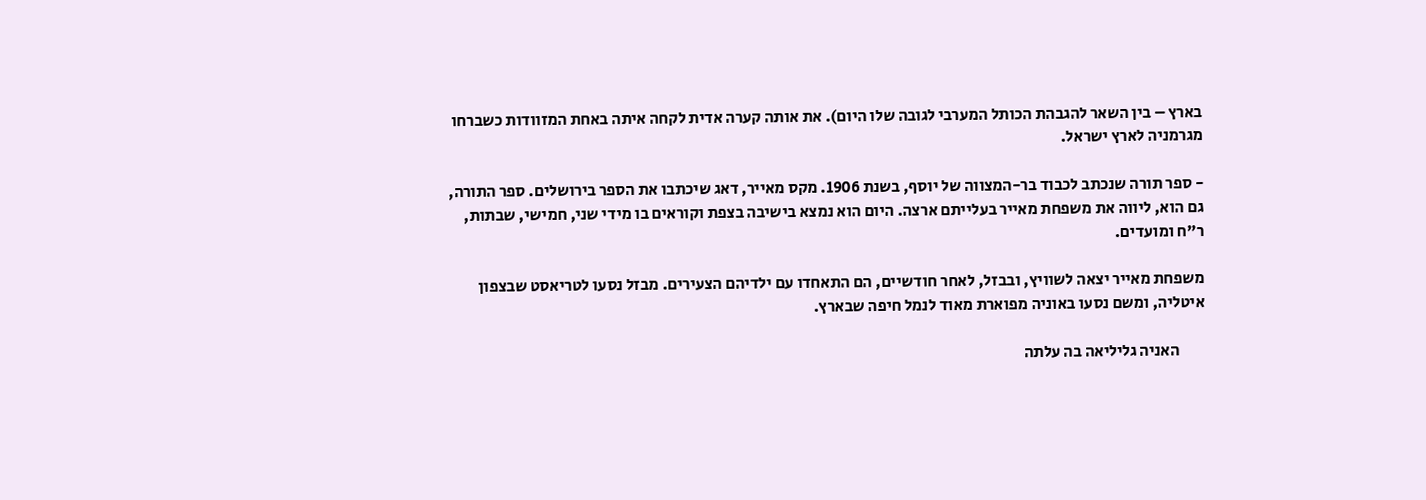בארץ – בין השאר להגבהת הכותל המערבי לגובה שלו היום). את אותה קערה אדית לקחה איתה באחת המזוודות כשברחו מגרמניה לארץ ישראל.

- ספר תורה שנכתב לכבוד בר-המצווה של יוסף, בשנת 1906. מקס מאייר, דאג שיכתבו את הספר בירושלים. ספר התורה, גם הוא, ליווה את משפחת מאייר בעלייתם ארצה. היום הוא נמצא בישיבה בצפת וקוראים בו מידי שני, חמישי, שבתות, ר"ח ומועדים.

משפחת מאייר יצאה לשוויץ, ובבזל, לאחר חודשיים, הם התאחדו עם ילדיהם הצעירים. מבזל נסעו לטריאסט שבצפון איטליה, ומשם נסעו באוניה מפוארת מאוד לנמל חיפה שבארץ.

        האניה גליליאה בה עלתה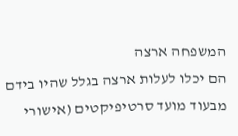המשפחה ארצה
הם יכלו לעלות ארצה בגלל שהיו בידם מבעוד מועד סרטיפיקטים (אישורי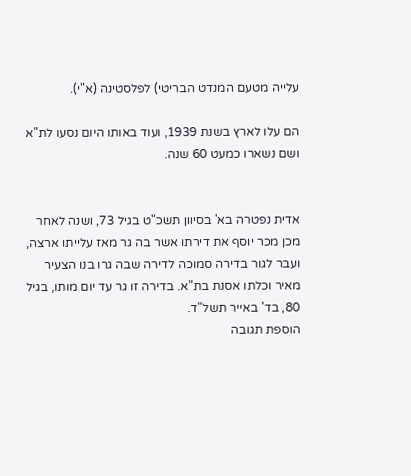עלייה מטעם המנדט הבריטי) לפלסטינה (א"י).

הם עלו לארץ בשנת 1939, ועוד באותו היום נסעו לת"א ושם נשארו כמעט 60 שנה.


אדית נפטרה בא' בסיוון תשכ"ט בגיל 73, ושנה לאחר מכן מכר יוסף את דירתו אשר בה גר מאז עלייתו ארצה, ועבר לגור בדירה סמוכה לדירה שבה גרו בנו הצעיר מאיר וכלתו אסנת בת"א. בדירה זו גר עד יום מותו, בגיל 80, בד' באייר תשל"ד.
הוספת תגובה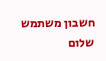חשבון משתמש
שלום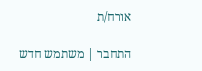אורח/ת

התחבר | משתמש חדש